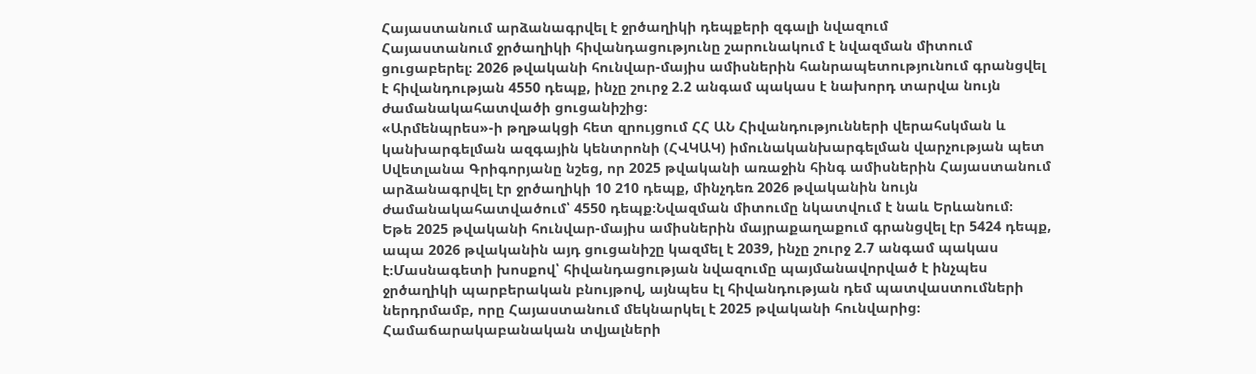Հայաստանում արձանագրվել է ջրծաղիկի դեպքերի զգալի նվազում
Հայաստանում ջրծաղիկի հիվանդացությունը շարունակում է նվազման միտում ցուցաբերել։ 2026 թվականի հունվար-մայիս ամիսներին հանրապետությունում գրանցվել է հիվանդության 4550 դեպք, ինչը շուրջ 2.2 անգամ պակաս է նախորդ տարվա նույն ժամանակահատվածի ցուցանիշից։
«Արմենպրես»-ի թղթակցի հետ զրույցում ՀՀ ԱՆ Հիվանդությունների վերահսկման և կանխարգելման ազգային կենտրոնի (ՀՎԿԱԿ) իմունականխարգելման վարչության պետ Սվետլանա Գրիգորյանը նշեց, որ 2025 թվականի առաջին հինգ ամիսներին Հայաստանում արձանագրվել էր ջրծաղիկի 10 210 դեպք, մինչդեռ 2026 թվականին նույն ժամանակահատվածում՝ 4550 դեպք։Նվազման միտումը նկատվում է նաև Երևանում։
Եթե 2025 թվականի հունվար-մայիս ամիսներին մայրաքաղաքում գրանցվել էր 5424 դեպք, ապա 2026 թվականին այդ ցուցանիշը կազմել է 2039, ինչը շուրջ 2.7 անգամ պակաս է։Մասնագետի խոսքով՝ հիվանդացության նվազումը պայմանավորված է ինչպես ջրծաղիկի պարբերական բնույթով, այնպես էլ հիվանդության դեմ պատվաստումների ներդրմամբ, որը Հայաստանում մեկնարկել է 2025 թվականի հունվարից։
Համաճարակաբանական տվյալների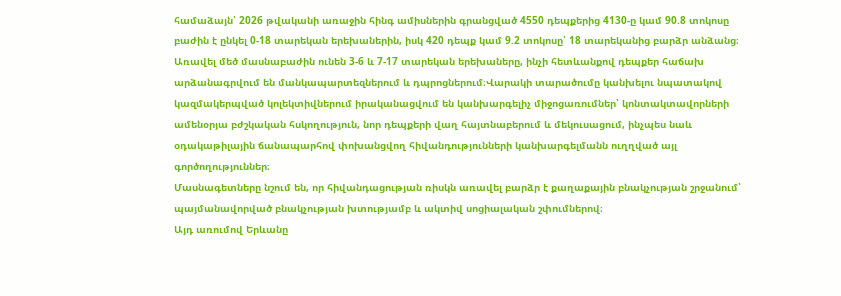համաձայն՝ 2026 թվականի առաջին հինգ ամիսներին գրանցված 4550 դեպքերից 4130-ը կամ 90.8 տոկոսը բաժին է ընկել 0-18 տարեկան երեխաներին, իսկ 420 դեպք կամ 9.2 տոկոսը՝ 18 տարեկանից բարձր անձանց։ Առավել մեծ մասնաբաժին ունեն 3-6 և 7-17 տարեկան երեխաները, ինչի հետևանքով դեպքեր հաճախ արձանագրվում են մանկապարտեզներում և դպրոցներում։Վարակի տարածումը կանխելու նպատակով կազմակերպված կոլեկտիվներում իրականացվում են կանխարգելիչ միջոցառումներ՝ կոնտակտավորների ամենօրյա բժշկական հսկողություն, նոր դեպքերի վաղ հայտնաբերում և մեկուսացում, ինչպես նաև օդակաթիլային ճանապարհով փոխանցվող հիվանդությունների կանխարգելմանն ուղղված այլ գործողություններ։
Մասնագետները նշում են, որ հիվանդացության ռիսկն առավել բարձր է քաղաքային բնակչության շրջանում՝ պայմանավորված բնակչության խտությամբ և ակտիվ սոցիալական շփումներով։
Այդ առումով Երևանը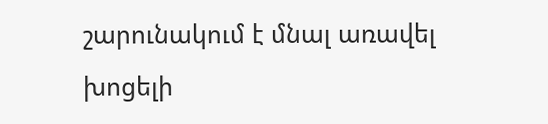շարունակում է մնալ առավել խոցելի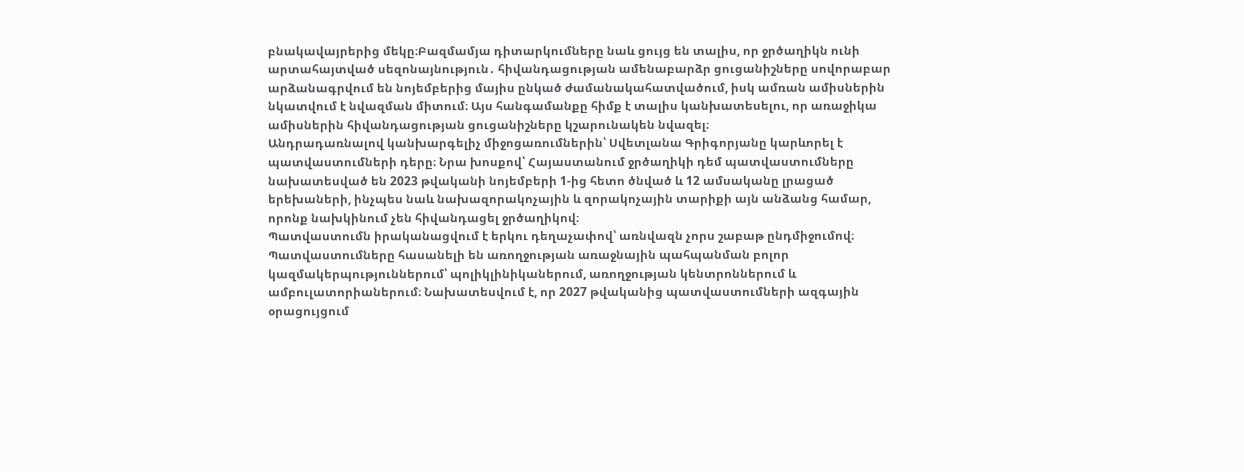բնակավայրերից մեկը։Բազմամյա դիտարկումները նաև ցույց են տալիս, որ ջրծաղիկն ունի արտահայտված սեզոնայնություն․ հիվանդացության ամենաբարձր ցուցանիշները սովորաբար արձանագրվում են նոյեմբերից մայիս ընկած ժամանակահատվածում, իսկ ամռան ամիսներին նկատվում է նվազման միտում։ Այս հանգամանքը հիմք է տալիս կանխատեսելու, որ առաջիկա ամիսներին հիվանդացության ցուցանիշները կշարունակեն նվազել։
Անդրադառնալով կանխարգելիչ միջոցառումներին՝ Սվետլանա Գրիգորյանը կարևորել է պատվաստումների դերը։ Նրա խոսքով՝ Հայաստանում ջրծաղիկի դեմ պատվաստումները նախատեսված են 2023 թվականի նոյեմբերի 1-ից հետո ծնված և 12 ամսականը լրացած երեխաների, ինչպես նաև նախազորակոչային և զորակոչային տարիքի այն անձանց համար, որոնք նախկինում չեն հիվանդացել ջրծաղիկով։
Պատվաստումն իրականացվում է երկու դեղաչափով՝ առնվազն չորս շաբաթ ընդմիջումով։
Պատվաստումները հասանելի են առողջության առաջնային պահպանման բոլոր կազմակերպություններում՝ պոլիկլինիկաներում, առողջության կենտրոններում և ամբուլատորիաներում։ Նախատեսվում է, որ 2027 թվականից պատվաստումների ազգային օրացույցում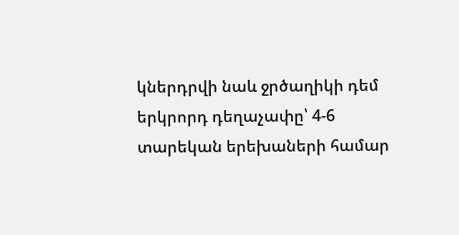կներդրվի նաև ջրծաղիկի դեմ երկրորդ դեղաչափը՝ 4-6 տարեկան երեխաների համար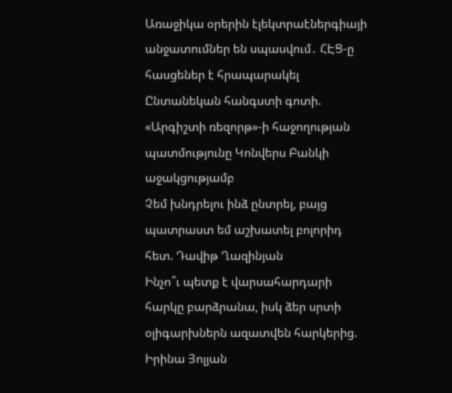Առաջիկա օրերին էլեկտրաէներգիայի անջատումներ են սպասվում․ ՀԷՑ-ը հասցեներ է հրապարակել
Ընտանեկան հանգստի գոտի. «Արգիշտի ռեզորթ»-ի հաջողության պատմությունը Կոնվերս Բանկի աջակցությամբ
Չեմ խնդրելու ինձ ընտրել, բայց պատրաստ եմ աշխատել բոլորիդ հետ. Դավիթ Ղազինյան
Ինչո՞ւ պետք է վարսահարդարի հարկը բարձրանա, իսկ ձեր սրտի օլիգարխներն ազատվեն հարկերից. Իրինա Յոլյան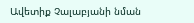Ավետիք Չալաբյանի նման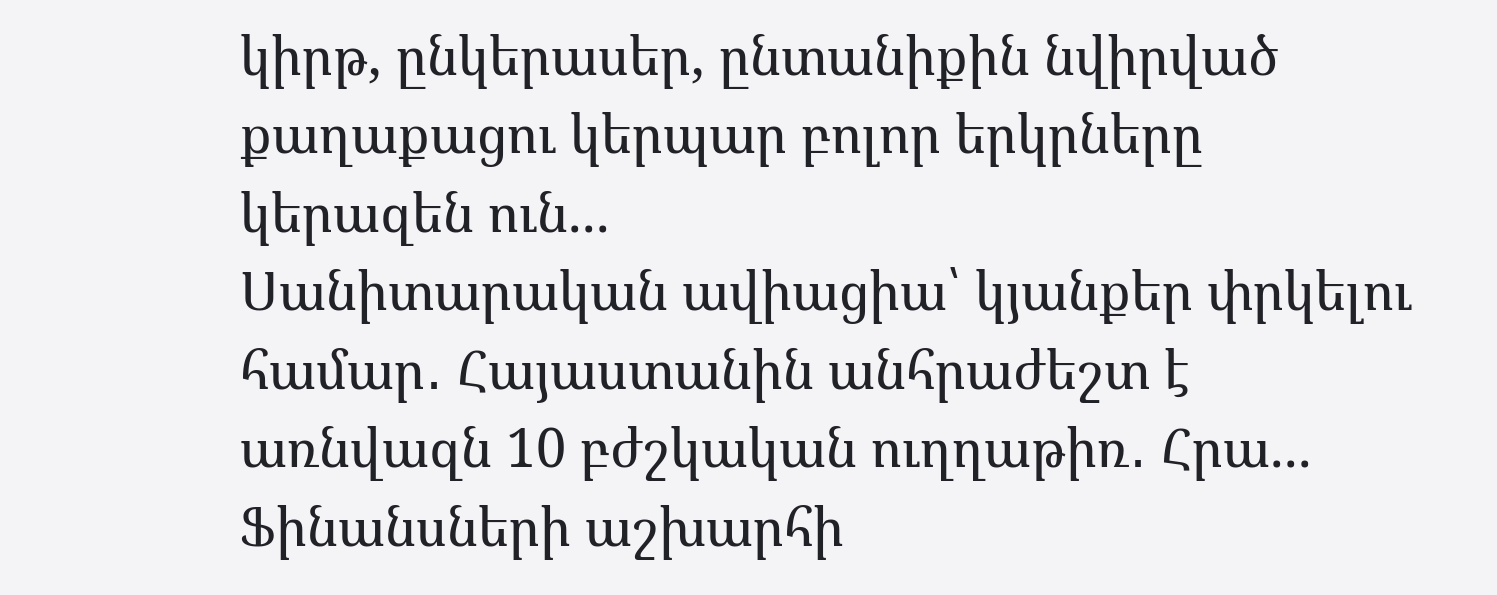կիրթ, ընկերասեր, ընտանիքին նվիրված քաղաքացու կերպար բոլոր երկրները կերազեն ուն...
Սանիտարական ավիացիա՝ կյանքեր փրկելու համար․ Հայաստանին անհրաժեշտ է առնվազն 10 բժշկական ուղղաթիռ․ Հրա...
Ֆինանսների աշխարհի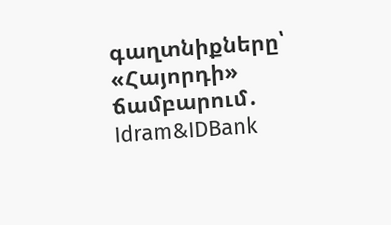գաղտնիքները՝ «Հայորդի» ճամբարում․ Idram&IDBank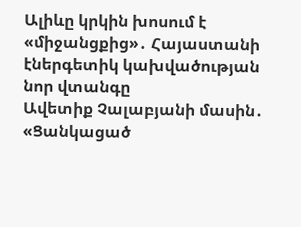Ալիևը կրկին խոսում է «միջանցքից»․ Հայաստանի էներգետիկ կախվածության նոր վտանգը
Ավետիք Չալաբյանի մասին․ «Ցանկացած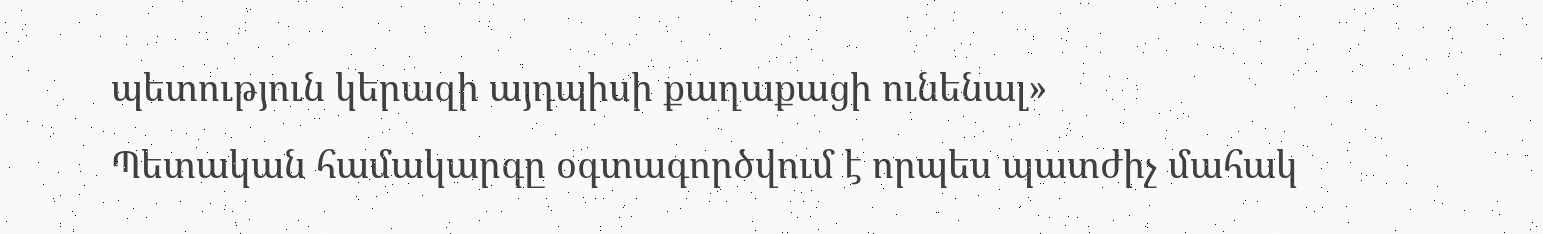պետություն կերազի այդպիսի քաղաքացի ունենալ»
Պետական համակարգը օգտագործվում է որպես պատժիչ մահակ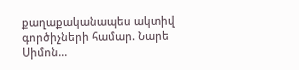քաղաքականապես ակտիվ գործիչների համար. Նարե Սիմոն...